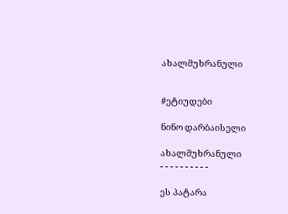ახალმუხრანული


#ეტიუდები

ნინო დარბაისელი

ახალმუხრანული
- - - - - - - - - -

ეს პატარა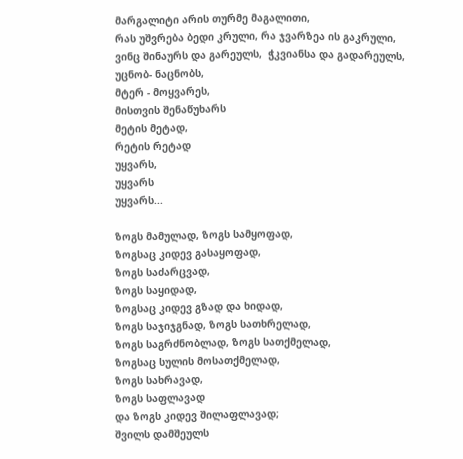მარგალიტი არის თურმე მაგალითი,
რას უშვრება ბედი კრული, რა ჯვარზეა ის გაკრული,
ვინც შინაურს და გარეულს,  ჭკვიანსა და გადარეულს,
უცნობ- ნაცნობს,
მტერ - მოყვარეს,
მისთვის შენაწუხარს
მეტის მეტად,
რეტის რეტად
უყვარს,
უყვარს
უყვარს...

ზოგს მამულად, ზოგს სამყოფად,
ზოგსაც კიდევ გასაყოფად,
ზოგს საძარცვად,
ზოგს საყიდად,
ზოგსაც კიდევ გზად და ხიდად,
ზოგს საჯიჯგნად, ზოგს სათხრელად,
ზოგს საგრძნობლად, ზოგს სათქმელად,
ზოგსაც სულის მოსათქმელად,
ზოგს სახრავად,
ზოგს საფლავად
და ზოგს კიდევ შილაფლავად;
შვილს დამშეულს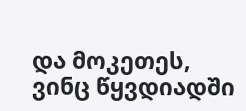და მოკეთეს,
ვინც წყვდიადში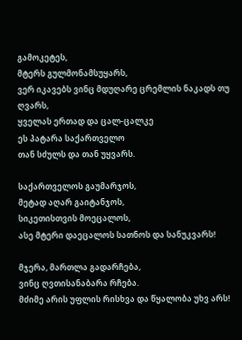გამოკეტეს,
მტერს გულმონამსუყარს,
ვერ იკავებს ვინც მდუღარე ცრემლის ნაკადს თუ ღვარს,
ყველას ერთად და ცალ-ცალკე
ეს პატარა საქართველო
თან სძულს და თან უყვარს.

საქართველოს გაუმარჯოს,
მეტად აღარ გაიტანჯოს,
სიკეთისთვის მოეცალოს,
ასე მტერი დაეცალოს სათნოს და სანუკვარს!

მჯერა, მართლა გადარჩება,
ვინც ღვთისანაბარა რჩება.
მძიმე არის უფლის რისხვა და წყალობა უხვ არს!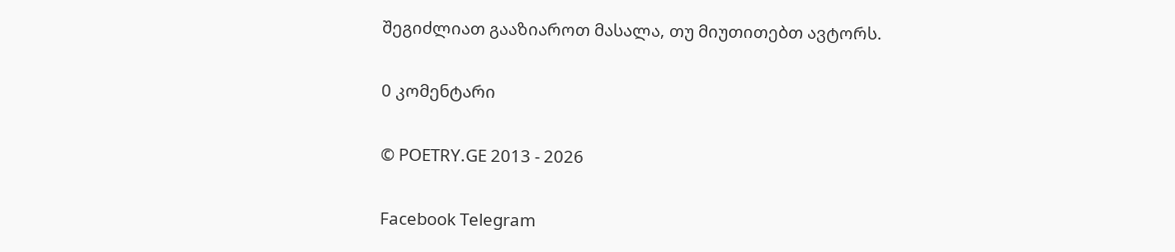შეგიძლიათ გააზიაროთ მასალა, თუ მიუთითებთ ავტორს.

0 კომენტარი

© POETRY.GE 2013 - 2026

Facebook Telegram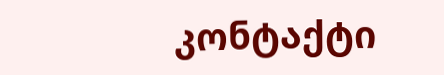კონტაქტი